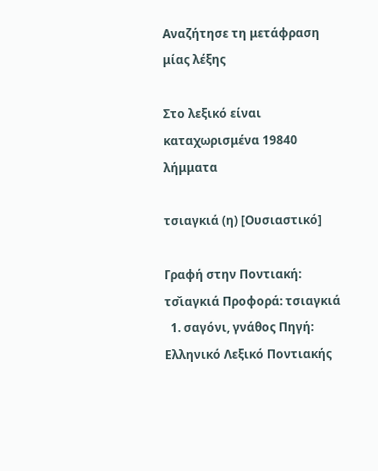Αναζήτησε τη μετάφραση μίας λέξης

Στο λεξικό είναι καταχωρισμένα 19840 λήμματα

τσιαγκιά (η) [Ουσιαστικό]

Γραφή στην Ποντιακή: τσ̌ιαγκιά Προφορά: τσιαγκιά
  1. σαγόνι, γνάθος Πηγή: Ελληνικό Λεξικό Ποντιακής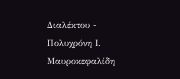Διαλέκτου - Πολυχρόνη Ι. Μαυροκεφαλίδη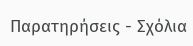Παρατηρήσεις - Σχόλια